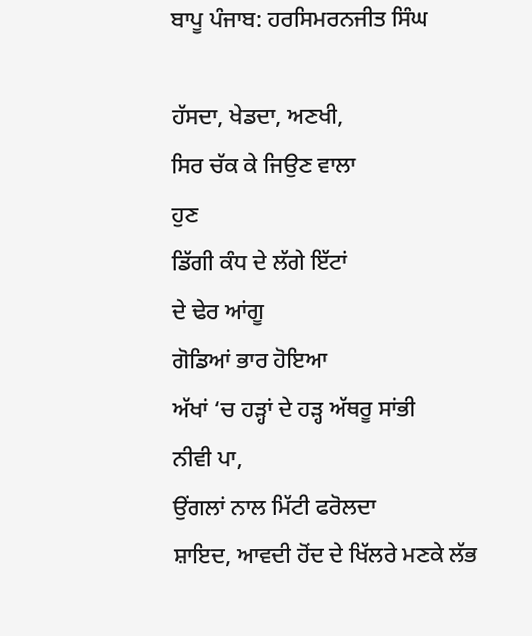ਬਾਪੂ ਪੰਜਾਬ: ਹਰਸਿਮਰਨਜੀਤ ਸਿੰਘ

ਹੱਸਦਾ, ਖੇਡਦਾ, ਅਣਖੀ,
ਸਿਰ ਚੱਕ ਕੇ ਜਿਉਣ ਵਾਲਾ
ਹੁਣ
ਡਿੱਗੀ ਕੰਧ ਦੇ ਲੱਗੇ ਇੱਟਾਂ
ਦੇ ਢੇਰ ਆਂਗੂ
ਗੋਡਿਆਂ ਭਾਰ ਹੋਇਆ
ਅੱਖਾਂ ‘ਚ ਹੜ੍ਹਾਂ ਦੇ ਹੜ੍ਹ ਅੱਥਰੂ ਸਾਂਭੀ
ਨੀਵੀ ਪਾ,
ਉਂਗਲਾਂ ਨਾਲ ਮਿੱਟੀ ਫਰੋਲਦਾ
ਸ਼ਾਇਦ, ਆਵਦੀ ਹੋਂਦ ਦੇ ਖਿੱਲਰੇ ਮਣਕੇ ਲੱਭ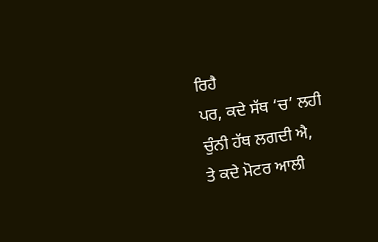ਰਿਹੈ
ਪਰ, ਕਦੇ ਸੱਥ ‘ਚ’ ਲਹੀ ਚੁੰਨੀ ਹੱਥ ਲਗਦੀ ਐ,
ਤੇ ਕਦੇ ਮੋਟਰ ਆਲੀ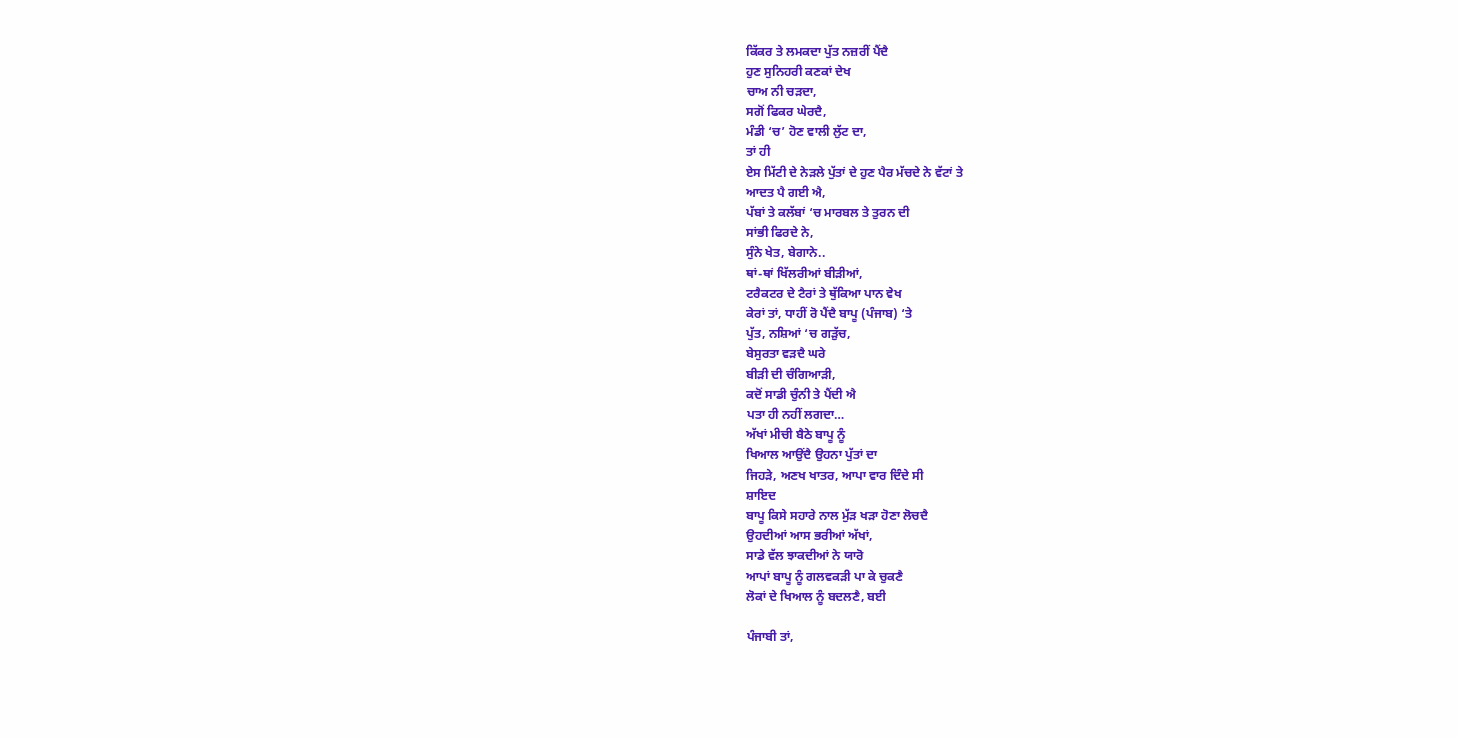ਕਿੱਕਰ ਤੇ ਲਮਕਦਾ ਪੁੱਤ ਨਜ਼ਰੀਂ ਪੈਂਦੈ
ਹੁਣ ਸੁਨਿਹਰੀ ਕਣਕਾਂ ਦੇਖ
ਚਾਅ ਨੀ ਚੜਦਾ,
ਸਗੋਂ ਫਿਕਰ ਘੇਰਦੈ,
ਮੰਡੀ ‘ਚ’ ਹੋਣ ਵਾਲੀ ਲੁੱਟ ਦਾ,
ਤਾਂ ਹੀ
ਏਸ ਮਿੱਟੀ ਦੇ ਨੇੜਲੇ ਪੁੱਤਾਂ ਦੇ ਹੁਣ ਪੈਰ ਮੱਚਦੇ ਨੇ ਵੱਟਾਂ ਤੇ
ਆਦਤ ਪੈ ਗਈ ਐ,
ਪੱਬਾਂ ਤੇ ਕਲੱਬਾਂ ‘ਚ ਮਾਰਬਲ ਤੇ ਤੁਰਨ ਦੀ
ਸਾਂਭੀ ਫਿਰਦੇ ਨੇ,
ਸੁੰਨੇ ਖੇਤ, ਬੇਗਾਨੇ..
ਥਾਂ-ਥਾਂ ਖਿੱਲਰੀਆਂ ਬੀੜੀਆਂ,
ਟਰੈਕਟਰ ਦੇ ਟੈਰਾਂ ਤੇ ਥੁੱਕਿਆ ਪਾਨ ਵੇਖ
ਕੇਰਾਂ ਤਾਂ, ਧਾਹੀਂ ਰੋ ਪੈਂਦੈ ਬਾਪੂ (ਪੰਜਾਬ) ‘ਤੇ
ਪੁੱਤ, ਨਸ਼ਿਆਂ ‘ਚ ਗੜੁੱਚ,
ਬੇਸੁਰਤਾ ਵੜਦੈ ਘਰੇ
ਬੀੜੀ ਦੀ ਚੰਗਿਆੜੀ,
ਕਦੋਂ ਸਾਡੀ ਚੁੰਨੀ ਤੇ ਪੈਂਦੀ ਐ
ਪਤਾ ਹੀ ਨਹੀਂ ਲਗਦਾ…
ਅੱਖਾਂ ਮੀਚੀ ਬੈਠੇ ਬਾਪੂ ਨੂੰ
ਖਿਆਲ ਆਉਂਦੈ ਉਹਨਾ ਪੁੱਤਾਂ ਦਾ
ਜਿਹੜੇ, ਅਣਖ ਖਾਤਰ, ਆਪਾ ਵਾਰ ਦਿੰਦੇ ਸੀ
ਸ਼ਾਇਦ
ਬਾਪੂ ਕਿਸੇ ਸਹਾਰੇ ਨਾਲ ਮੁੱੜ ਖੜਾ ਹੋਣਾ ਲੋਚਦੈ
ਉਹਦੀਆਂ ਆਸ ਭਰੀਆਂ ਅੱਖਾਂ,
ਸਾਡੇ ਵੱਲ ਝਾਕਦੀਆਂ ਨੇ ਯਾਰੋ
ਆਪਾਂ ਬਾਪੂ ਨੂੰ ਗਲਵਕੜੀ ਪਾ ਕੇ ਚੁਕਣੈ
ਲੋਕਾਂ ਦੇ ਖਿਆਲ ਨੂੰ ਬਦਲਣੈ, ਬਈ

ਪੰਜਾਬੀ ਤਾਂ,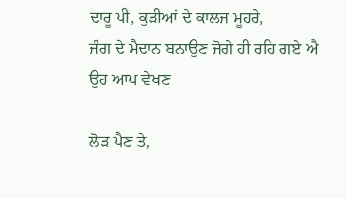ਦਾਰੂ ਪੀ, ਕੁੜੀਆਂ ਦੇ ਕਾਲਜ ਮੂਹਰੇ,
ਜੰਗ ਦੇ ਮੈਦਾਨ ਬਨਾਉਣ ਜੋਗੇ ਹੀ ਰਹਿ ਗਏ ਐ
ਉਹ ਆਪ ਵੇਖਣ

ਲੋੜ ਪੈਣ ਤੇ,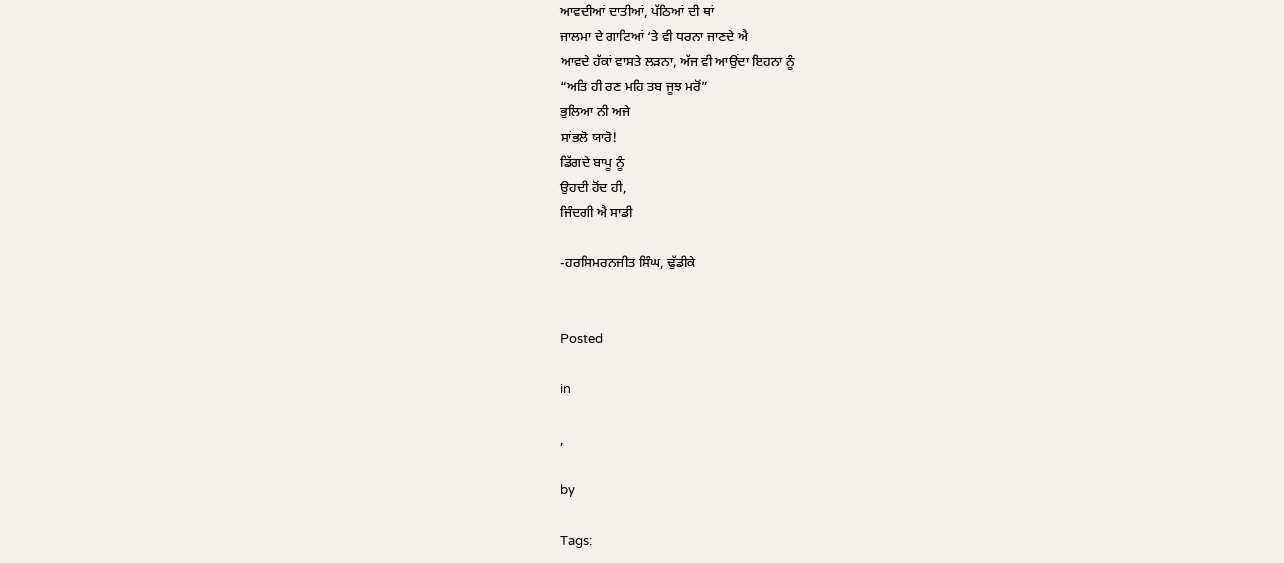ਆਵਦੀਆਂ ਦਾਤੀਆਂ, ਪੱਠਿਆਂ ਦੀ ਥਾਂ
ਜਾਲਮਾ ਦੇ ਗਾਟਿਆਂ ‘ਤੇ ਵੀ ਧਰਨਾ ਜਾਣਦੇ ਐ
ਆਵਦੇ ਹੱਕਾਂ ਵਾਸਤੇ ਲੜਨਾ, ਅੱਜ ਵੀ ਆਉਂਦਾ ਇਹਨਾ ਨੂੰ
“ਅਤਿ ਹੀ ਰਣ ਮਹਿ ਤਬ ਜੂਝ ਮਰੋਂ”
ਭੁਲਿਆ ਨੀ ਅਜੇ
ਸਾਂਭਲੋ ਯਾਰੋ!
ਡਿੱਗਦੇ ਬਾਪੂ ਨੂੰ
ਉਹਦੀ ਹੋਂਦ ਹੀ,
ਜਿੰਦਗੀ ਐ ਸਾਡੀ

-ਹਰਸਿਮਰਨਜੀਤ ਸਿੰਘ, ਢੁੱਡੀਕੇ


Posted

in

,

by

Tags: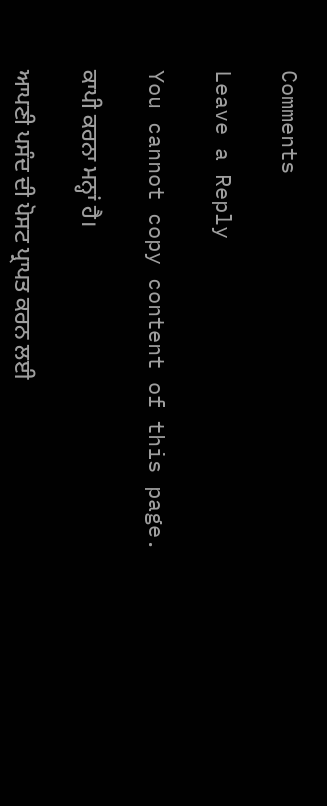Comments

Leave a Reply

You cannot copy content of this page.

ਕਾਪੀ ਕਰਨਾ ਮਨ੍ਹਾਂ ਹੈ।

ਆਪਣੀ ਪਸੰਦ ਦੀ ਪੋਸਟ ਪ੍ਰਾਪਤ ਕਰਨ ਲਈ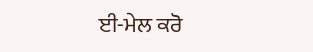ਈ-ਮੇਲ ਕਰੋ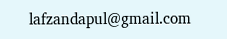lafzandapul@gmail.com